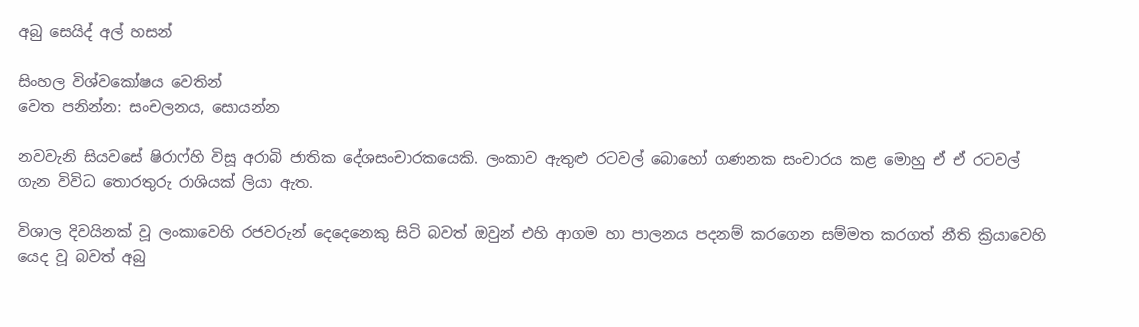අබු සෙයිද් අල් හසන්

සිංහල විශ්වකෝෂය වෙතින්
වෙත පනින්න: සංචලනය, සොයන්න

නවවැනි සියවසේ ෂිරාෆ්හි විසූ අරාබි ජාතික දේශසංචාරකයෙකි. ලංකාව ඇතුළු රටවල් බොහෝ ගණනක සංචාරය කළ මොහු ඒ ඒ රටවල් ගැන විවිධ තොරතුරු රාශියක් ලියා ඇත.

විශාල දිවයිනක් වූ ලංකාවෙහි රජවරුන් දෙදෙනෙකු සිටි බවත් ඔවුන් එහි ආගම හා පාලනය පදනම් කරගෙන සම්මත කරගත් නීති ක්‍රියාවෙහි යෙද වූ බවත් අබු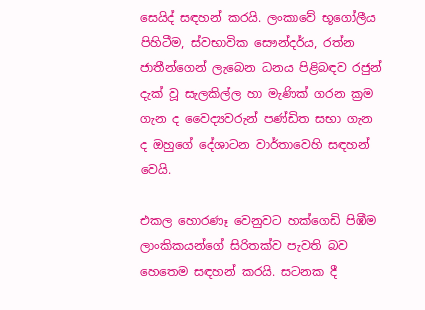සෙයිද් සඳහන් කරයි. ලංකාවේ භූගෝලීය පිහිටීම, ස්වභාවික සෞන්දර්ය, රත්න ජාතීන්ගෙන් ලැබෙන ධනය පිළිබඳව රජුන් දැක් වූ සැලකිල්ල හා මැණික් ගරන ක්‍රම ගැන ද වෛද්‍යවරුන් පණ්ඩිත සභා ගැන ද ඔහුගේ දේශාටන වාර්තාවෙහි සඳහන් වෙයි.

එකල හොරණෑ වෙනුවට හක්ගෙඩි පිඹීම ලාංකිකයන්ගේ සිරිතක්ව පැවති බව හෙතෙම සඳහන් කරයි. සටනක දී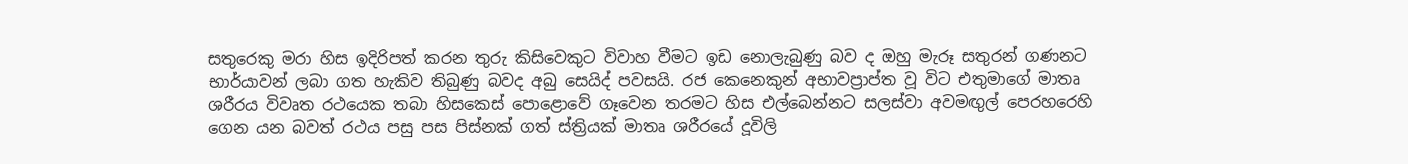සතුරෙකු මරා හිස ඉදිරිපත් කරන තුරු කිසිවෙකුට විවාහ වීමට ඉඩ නොලැබුණු බව ද ඔහු මැරූ සතුරන් ගණනට භාර්යාවන් ලබා ගත හැකිව තිබුණු බවද අබු සෙයිද් පවසයි. රජ කෙනෙකුන් අභාවප්‍රාප්ත වූ විට එතුමාගේ මාතෘ ශරීරය විවෘත රථයෙක තබා හිසකෙස් පොළොවේ ගෑවෙන තරමට හිස එල්බෙන්නට සලස්වා අවමඟුල් පෙරහරෙහි ගෙන යන බවත් රථය පසු පස පිස්නක් ගත් ස්ත්‍රියක් මාතෘ ශරීරයේ දූවිලි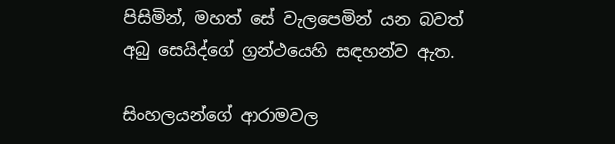පිසිමින්, මහත් සේ වැලපෙමින් යන බවත් අබු සෙයිද්ගේ ග්‍රන්ථයෙහි සඳහන්ව ඇත.

සිංහලයන්ගේ ආරාමවල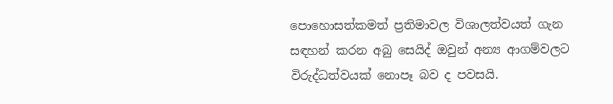පොහොසත්කමත් ප්‍රතිමාවල විශාලත්වයත් ගැන සඳහන් කරන අබු සෙයිද් ඔවුන් අන්‍ය ආගම්වලට විරුද්ධත්වයක් නොපෑ බව ද පවසයි.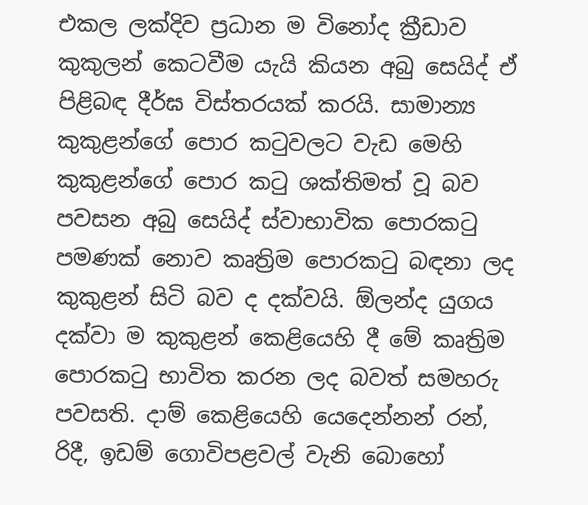එකල ලක්දිව ප්‍රධාන ම විනෝද ක්‍රීඩාව කුකුලන් කෙටවීම යැයි කියන අබු සෙයිද් ඒ පිළිබඳ දීර්ඝ විස්තරයක් කරයි. සාමාන්‍ය කුකුළන්ගේ පොර කටුවලට වැඩ මෙහි කුකුළන්ගේ පොර කටු ශක්තිමත් වූ බව පවසන අබු සෙයිද් ස්වාභාවික පොරකටු පමණක් නොව කෘත්‍රිම පොරකටු බඳනා ලද කුකුළන් සිටි බව ද දක්වයි. ඕලන්ද යුගය දක්වා ම කුකුළන් කෙළියෙහි දී මේ කෘත්‍රිම පොරකටු භාවිත කරන ලද බවත් සමහරු පවසති. දාම් කෙළියෙහි යෙදෙන්නන් රන්, රිදී, ඉඩම් ගොවිපළවල් වැනි බොහෝ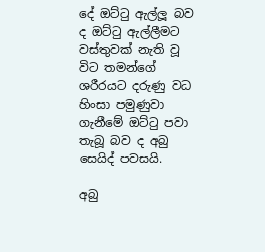දේ ඔට්ටු ඇල්ලූ බව ද ඔට්ටු ඇල්ලීමට වස්තුවක් නැති වූ විට තමන්ගේ ශරීරයට දරුණු වධ හිංසා පමුණුවා ගැනීමේ ඔට්ටු පවා තැබූ බව ද අබු සෙයිද් පවසයි.

අබු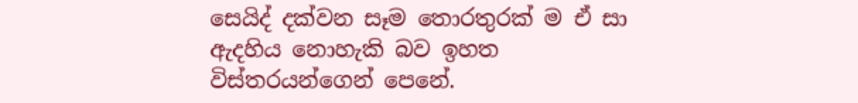සෙයිද් දක්වන සෑම තොරතුරක් ම ඒ සා ඇදහිය නොහැකි බව ඉහත විස්තරයන්ගෙන් පෙනේ.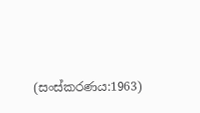(සංස්කරණය:1963)